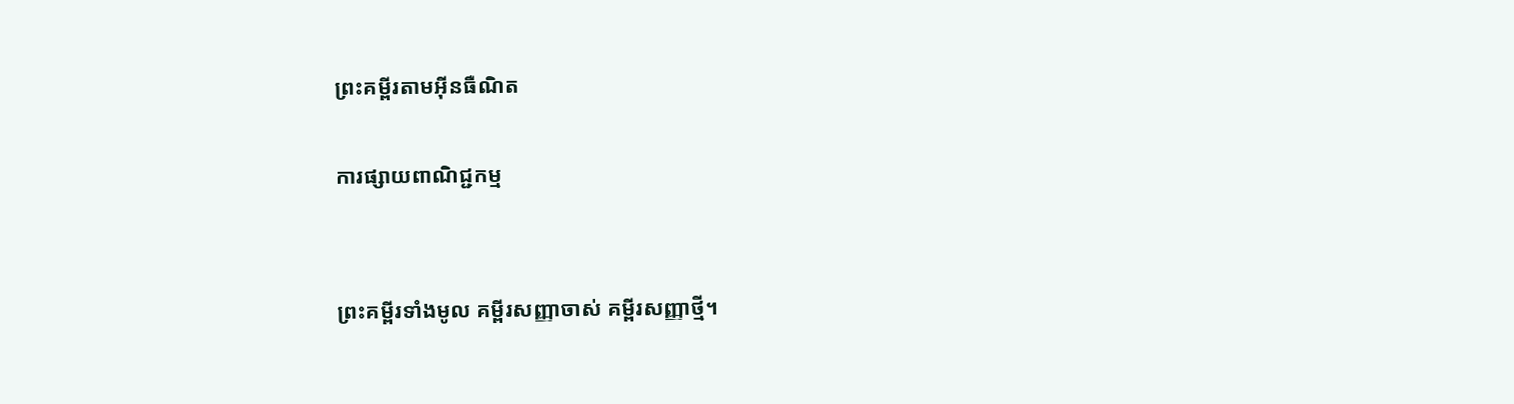ព្រះគម្ពីរតាមអ៊ីនធឺណិត

ការផ្សាយពាណិជ្ជកម្ម


ព្រះគម្ពីរទាំងមូល គម្ពីរសញ្ញាចាស់ គម្ពីរសញ្ញាថ្មី។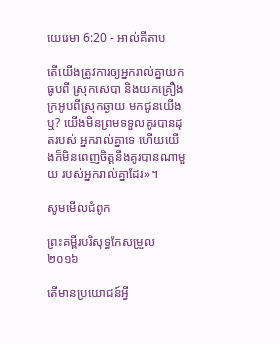យេរេមា 6:20 - អាល់គីតាប

តើយើងត្រូវការឲ្យអ្នករាល់គ្នាយកធូបពី ស្រុកសេបា និងយកគ្រឿងក្រអូបពីស្រុកឆ្ងាយ មកជូនយើងឬ? យើងមិនព្រមទទួលគូរបានដុតរបស់ អ្នករាល់គ្នាទេ ហើយយើងក៏មិនពេញចិត្តនឹងគូរបានណាមួយ របស់អ្នករាល់គ្នាដែរ»។

សូមមើលជំពូក

ព្រះគម្ពីរបរិសុទ្ធកែសម្រួល ២០១៦

តើមានប្រយោជន៍អ្វី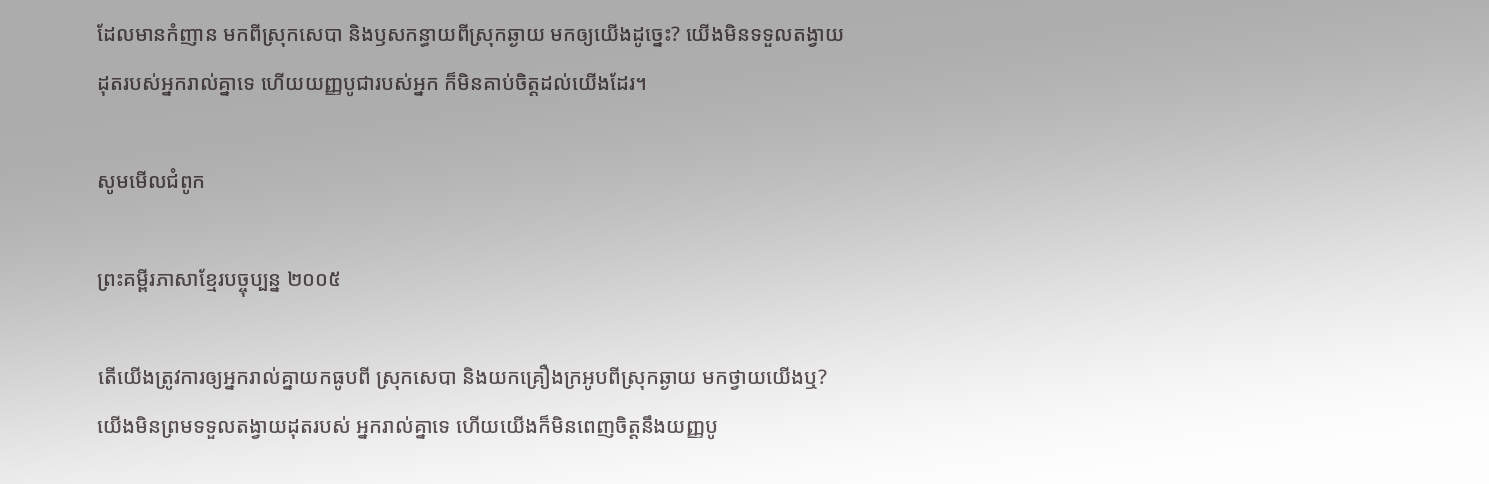ដែលមានកំញាន មកពីស្រុកសេបា និងឫសកន្ធាយពីស្រុកឆ្ងាយ មកឲ្យយើងដូច្នេះ? យើងមិនទទួលតង្វាយដុតរបស់អ្នករាល់គ្នាទេ ហើយយញ្ញ‌បូជារបស់អ្នក ក៏មិនគាប់ចិត្តដល់យើងដែរ។

សូមមើលជំពូក

ព្រះគម្ពីរភាសាខ្មែរបច្ចុប្បន្ន ២០០៥

តើយើងត្រូវការឲ្យអ្នករាល់គ្នាយកធូបពី ស្រុកសេបា និងយកគ្រឿងក្រអូបពីស្រុកឆ្ងាយ មកថ្វាយយើងឬ? យើងមិនព្រមទទួលតង្វាយដុតរបស់ អ្នករាល់គ្នាទេ ហើយយើងក៏មិនពេញចិត្តនឹងយញ្ញ‌បូ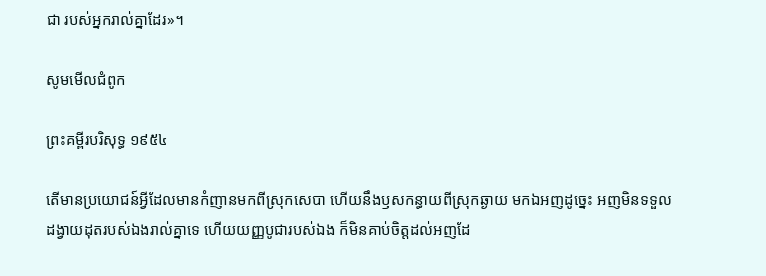ជា របស់អ្នករាល់គ្នាដែរ»។

សូមមើលជំពូក

ព្រះគម្ពីរបរិសុទ្ធ ១៩៥៤

តើមានប្រយោជន៍អ្វីដែលមានកំញានមកពីស្រុកសេបា ហើយនឹងឫសកន្ធាយពីស្រុកឆ្ងាយ មកឯអញដូច្នេះ អញមិនទទួលដង្វាយដុតរបស់ឯងរាល់គ្នាទេ ហើយយញ្ញ‌បូជារបស់ឯង ក៏មិនគាប់ចិត្តដល់អញដែ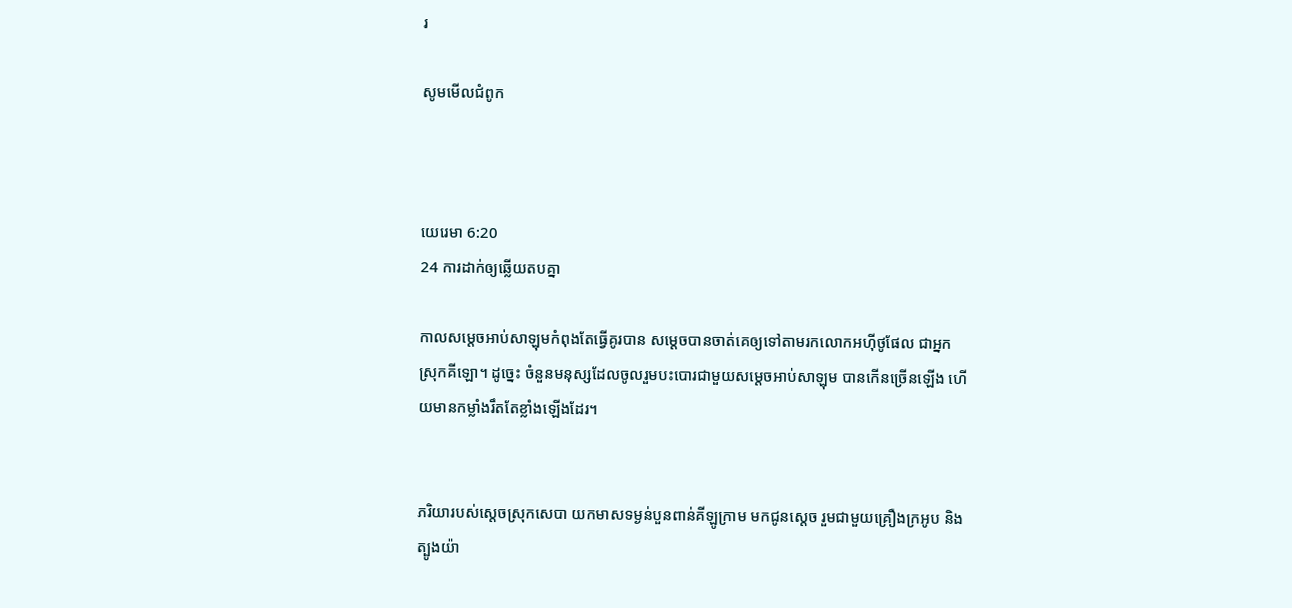រ

សូមមើលជំពូក



យេរេមា 6:20
24 ការដាក់ឲ្យឆ្លើយតបគ្នា

កាលសម្តេចអាប់‌សាឡុមកំពុងតែធ្វើគូរបាន សម្តេចបានចាត់គេឲ្យទៅតាមរកលោកអហ៊ី‌ថូផែល ជាអ្នកស្រុកគីឡោ។ ដូច្នេះ ចំនួនមនុស្សដែលចូលរួមបះ‌បោរជាមួយសម្តេចអាប់‌សា‌ឡុម បានកើនច្រើនឡើង ហើយមានកម្លាំងរឹតតែខ្លាំងឡើងដែរ។


ភរិយារបស់ស្តេចស្រុកសេបា យកមាសទម្ងន់បួនពាន់គីឡូ‌ក្រាម មកជូនស្តេច រួមជាមួយគ្រឿងក្រអូប និងត្បូងយ៉ា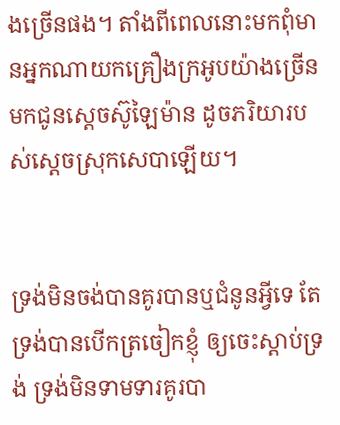ងច្រើនផង។ តាំងពីពេលនោះមកពុំមានអ្នកណាយកគ្រឿងក្រអូបយ៉ាងច្រើនមកជូនស្តេចស៊ូឡៃ‌ម៉ាន ដូចភរិយារបស់ស្តេចស្រុកសេបាឡើយ។


ទ្រង់មិនចង់បានគូរបានឬជំនូនអ្វីទេ តែទ្រង់បានបើកត្រចៀកខ្ញុំ ឲ្យចេះស្ដាប់ទ្រង់ ទ្រង់មិនទាម‌ទារគូរបា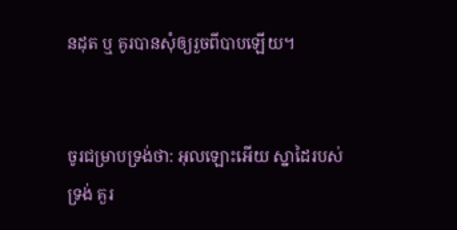នដុត ឬ គូរបានសុំឲ្យរួចពីបាបឡើយ។


ចូរជម្រាបទ្រង់ថា: អុលឡោះអើយ ស្នា‌ដៃរបស់ទ្រង់ គួរ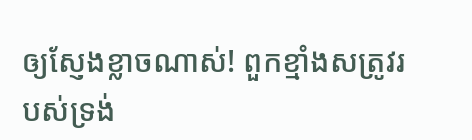ឲ្យស្ញែងខ្លាចណាស់! ពួកខ្មាំងសត្រូវរបស់ទ្រង់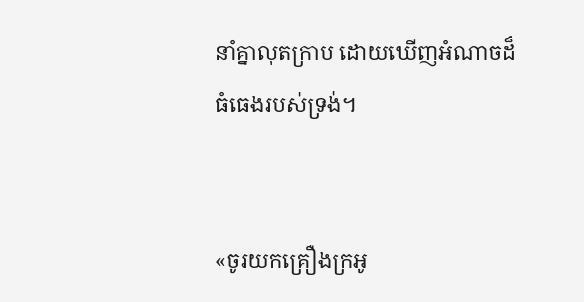នាំគ្នាលុតក្រាប ដោយឃើញអំណាចដ៏ធំ‌ធេងរបស់ទ្រង់។


«ចូរយកគ្រឿងក្រអូ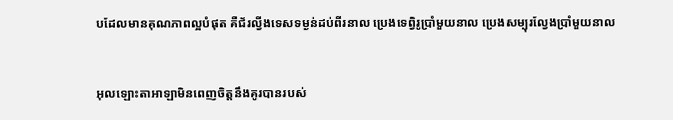បដែលមានគុណ‌ភាពល្អបំផុត គឺជ័រល្វីងទេសទម្ងន់ដប់ពីរនាល ប្រេងទេព្វិរូប្រាំមួយនាល ប្រេងសម្បុរល្វែងប្រាំមួយនាល


អុលឡោះ‌តាអាឡាមិនពេញចិត្តនឹងគូរបានរបស់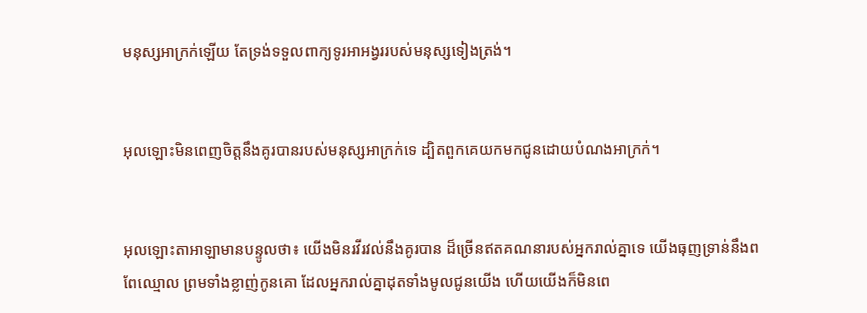មនុស្សអាក្រក់ឡើយ តែទ្រង់ទទួលពាក្យទូរអា‌អង្វររបស់មនុស្សទៀង‌ត្រង់។


អុលឡោះមិនពេញចិត្តនឹងគូរបានរបស់មនុស្សអាក្រក់ទេ ដ្បិតពួកគេយកមកជូនដោយបំណងអាក្រក់។


អុលឡោះ‌តាអាឡាមានបន្ទូលថា៖ យើងមិនរវី‌រវល់នឹងគូរបាន ដ៏ច្រើនឥតគណនារបស់អ្នករាល់គ្នាទេ យើងធុញ‌ទ្រាន់នឹងពពែឈ្មោល ព្រមទាំងខ្លាញ់កូនគោ ដែលអ្នករាល់គ្នាដុតទាំងមូលជូនយើង ហើយយើងក៏មិនពេ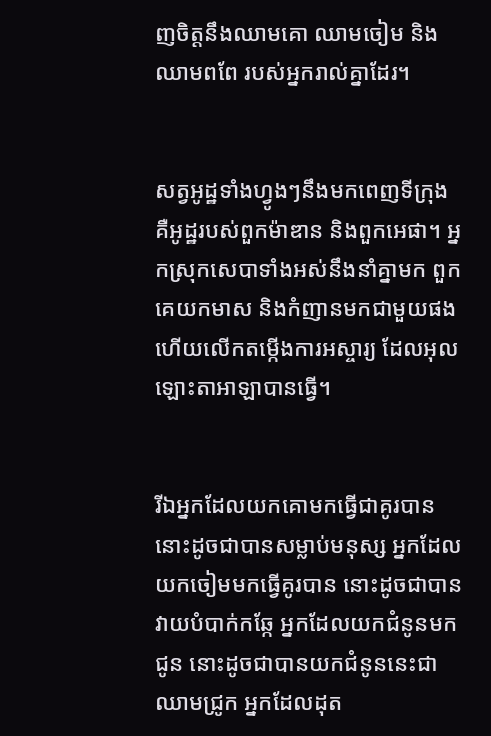ញចិត្តនឹងឈាមគោ ឈាមចៀម និងឈាមពពែ របស់អ្នករាល់គ្នាដែរ។


សត្វអូដ្ឋទាំងហ្វូងៗនឹងមកពេញទីក្រុង គឺអូដ្ឋរបស់ពួកម៉ាឌាន និងពួកអេផា។ អ្នកស្រុកសេបាទាំងអស់នឹងនាំគ្នាមក ពួកគេយកមាស និងកំញានមកជាមួយផង ហើយលើកតម្កើងការអស្ចារ្យ ដែលអុលឡោះ‌តាអាឡាបានធ្វើ។


រីឯអ្នកដែលយកគោមកធ្វើជាគូរបាន នោះដូចជាបានសម្លាប់មនុស្ស អ្នកដែលយកចៀមមកធ្វើគូរបាន នោះដូចជាបានវាយបំបាក់កឆ្កែ អ្នកដែលយកជំនូនមកជូន នោះដូចជាបានយកជំនូននេះជាឈាមជ្រូក អ្នកដែលដុត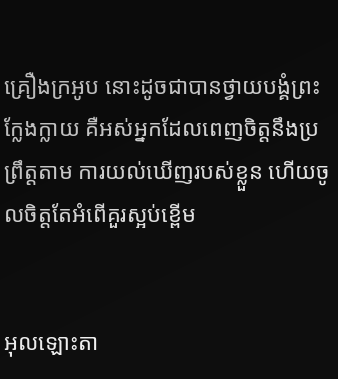គ្រឿងក្រអូប នោះដូចជាបានថ្វាយ‌បង្គំព្រះក្លែង‌ក្លាយ គឺអស់អ្នកដែលពេញចិត្តនឹងប្រព្រឹត្តតាម ការយល់ឃើញរបស់ខ្លួន ហើយចូលចិត្តតែអំពើគួរស្អប់ខ្ពើម


អុលឡោះ‌តា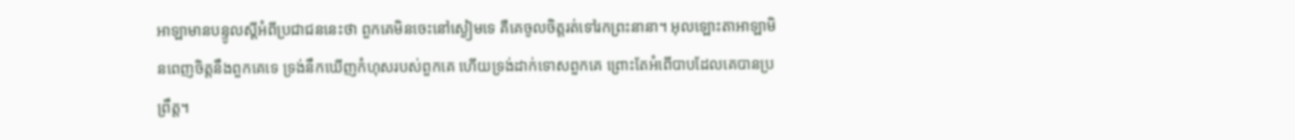អាឡាមានបន្ទូលស្ដីអំពីប្រជា‌ជននេះថា ពួកគេមិនចេះនៅស្ងៀមទេ គឺគេចូលចិត្តរត់ទៅរកព្រះនានា។ អុលឡោះ‌តាអាឡាមិនពេញចិត្តនឹងពួកគេទេ ទ្រង់នឹកឃើញកំហុសរបស់ពួកគេ ហើយទ្រង់ដាក់ទោសពួកគេ ព្រោះតែអំពើបាបដែលគេបានប្រព្រឹត្ត។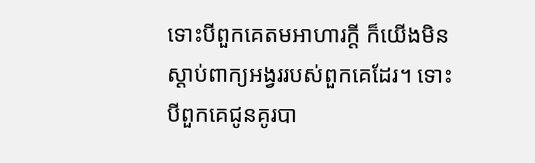ទោះបីពួកគេតមអាហារក្ដី ក៏យើងមិនស្ដាប់ពាក្យអង្វររបស់ពួកគេដែរ។ ទោះបីពួកគេជូនគូរបា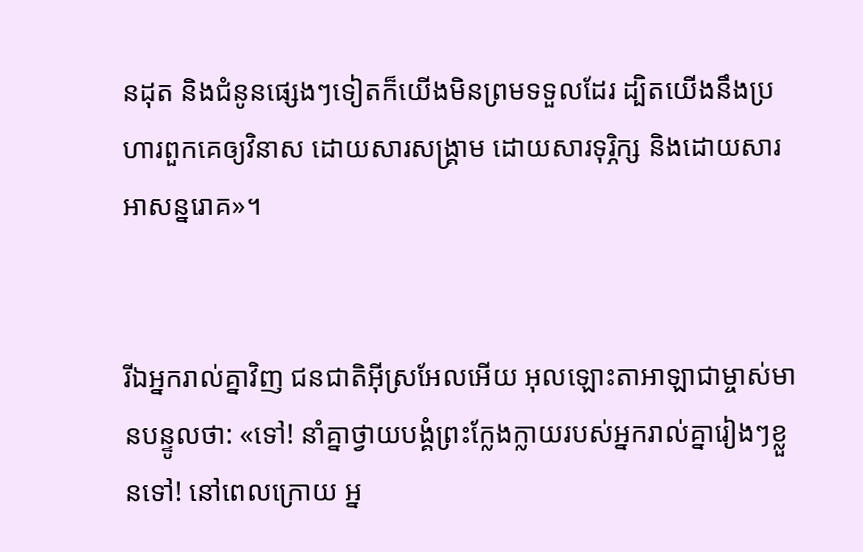នដុត និងជំនូនផ្សេងៗទៀតក៏យើងមិនព្រមទទួលដែរ ដ្បិតយើងនឹងប្រហារពួកគេឲ្យវិនាស ដោយ‌សារសង្គ្រាម ដោយ‌សារទុរ្ភិក្ស និងដោយ‌សារអាសន្ន‌រោគ»។


រីឯអ្នករាល់គ្នាវិញ ជន‌ជាតិអ៊ីស្រ‌អែលអើយ អុលឡោះ‌តាអាឡាជាម្ចាស់មានបន្ទូលថា: «ទៅ! នាំគ្នាថ្វាយ‌បង្គំព្រះក្លែង‌ក្លាយរបស់អ្នករាល់គ្នារៀងៗខ្លួនទៅ! នៅពេលក្រោយ អ្ន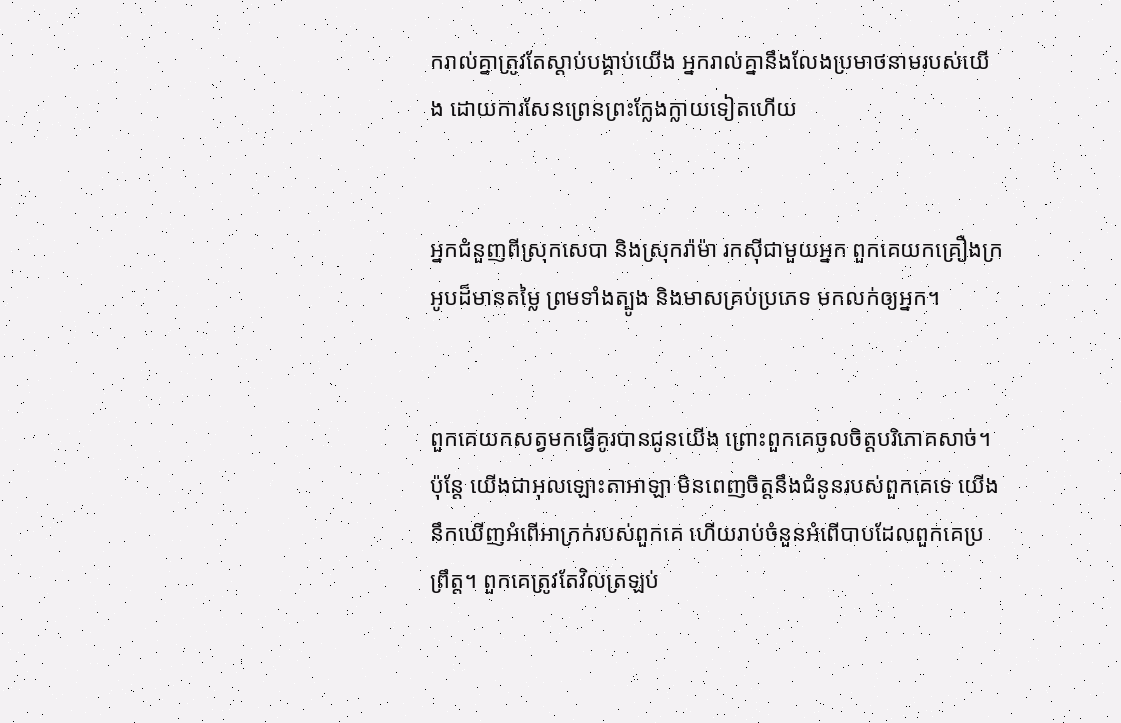ករាល់គ្នាត្រូវតែស្ដាប់បង្គាប់យើង អ្នករាល់គ្នានឹងលែងប្រមាថនាមរបស់យើង ដោយការសែន‌ព្រេនព្រះក្លែង‌ក្លាយទៀតហើយ


អ្នកជំនួញពីស្រុកសេបា និងស្រុករ៉ាម៉ា រកស៊ីជាមួយអ្នក ពួកគេយកគ្រឿងក្រអូបដ៏មានតម្លៃ ព្រមទាំងត្បូង និងមាសគ្រប់ប្រភេទ មកលក់ឲ្យអ្នក។


ពួកគេយកសត្វមកធ្វើគូរបានជូនយើង ព្រោះពួកគេចូលចិត្តបរិភោគសាច់។ ប៉ុន្តែ យើងជាអុលឡោះ‌តាអាឡា មិនពេញចិត្តនឹងជំនូនរបស់ពួកគេទេ យើងនឹកឃើញអំពើអាក្រក់របស់ពួកគេ ហើយរាប់ចំនួនអំពើបាបដែលពួកគេប្រព្រឹត្ត។ ពួកគេត្រូវតែវិលត្រឡប់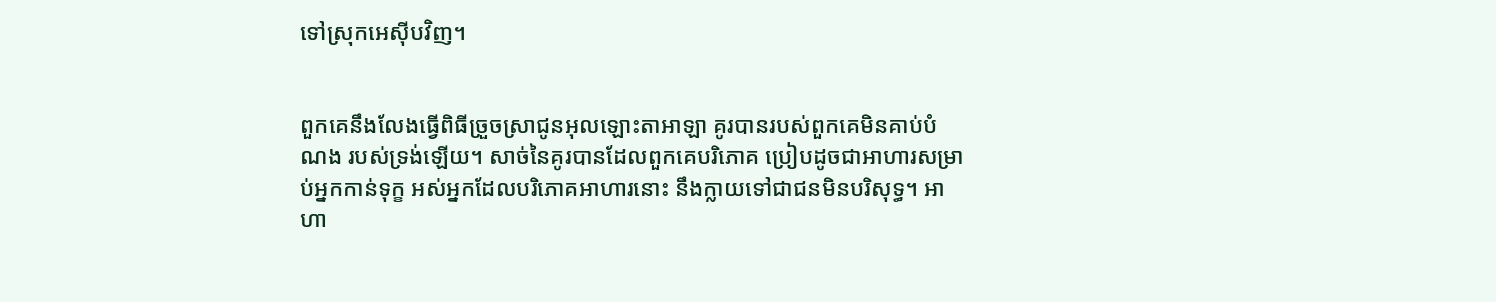ទៅស្រុកអេស៊ីបវិញ។


ពួកគេនឹងលែងធ្វើពិធីច្រួច‌ស្រាជូនអុលឡោះ‌តាអាឡា គូរបានរបស់ពួកគេមិនគាប់បំណង របស់ទ្រង់ឡើយ។ សាច់នៃគូរបានដែលពួកគេបរិភោគ ប្រៀបដូចជាអាហារសម្រាប់អ្នកកាន់ទុក្ខ អស់អ្នកដែលបរិភោគអាហារនោះ នឹងក្លាយទៅជាជនមិនបរិសុទ្ធ។ អាហា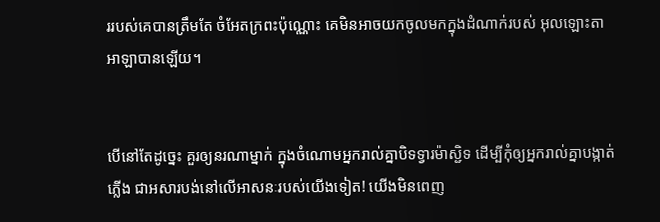ររបស់គេបានត្រឹមតែ ចំអែតក្រពះប៉ុណ្ណោះ គេមិនអាចយកចូលមកក្នុងដំណាក់របស់ អុលឡោះ‌តាអាឡាបានឡើយ។


បើនៅតែដូច្នេះ គួរឲ្យនរណាម្នាក់ ក្នុងចំណោមអ្នករាល់គ្នាបិទទ្វារម៉ាស្ជិទ ដើម្បីកុំឲ្យអ្នករាល់គ្នាបង្កាត់ភ្លើង ជាអសារ‌បង់នៅលើអាសនៈរបស់យើងទៀត! យើងមិនពេញ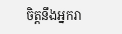ចិត្តនឹងអ្នករា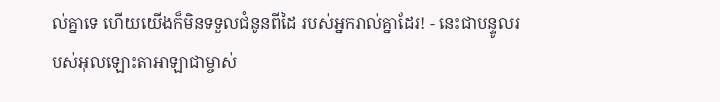ល់គ្នាទេ ហើយយើងក៏មិនទទួលជំនូនពីដៃ របស់អ្នករាល់គ្នាដែរ! - នេះជាបន្ទូលរបស់អុលឡោះ‌តាអាឡាជាម្ចាស់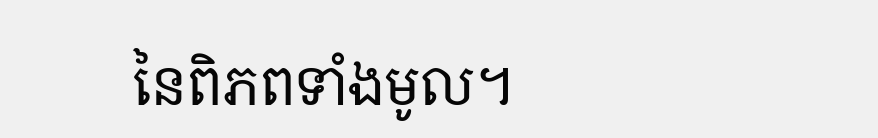នៃពិភពទាំងមូល។